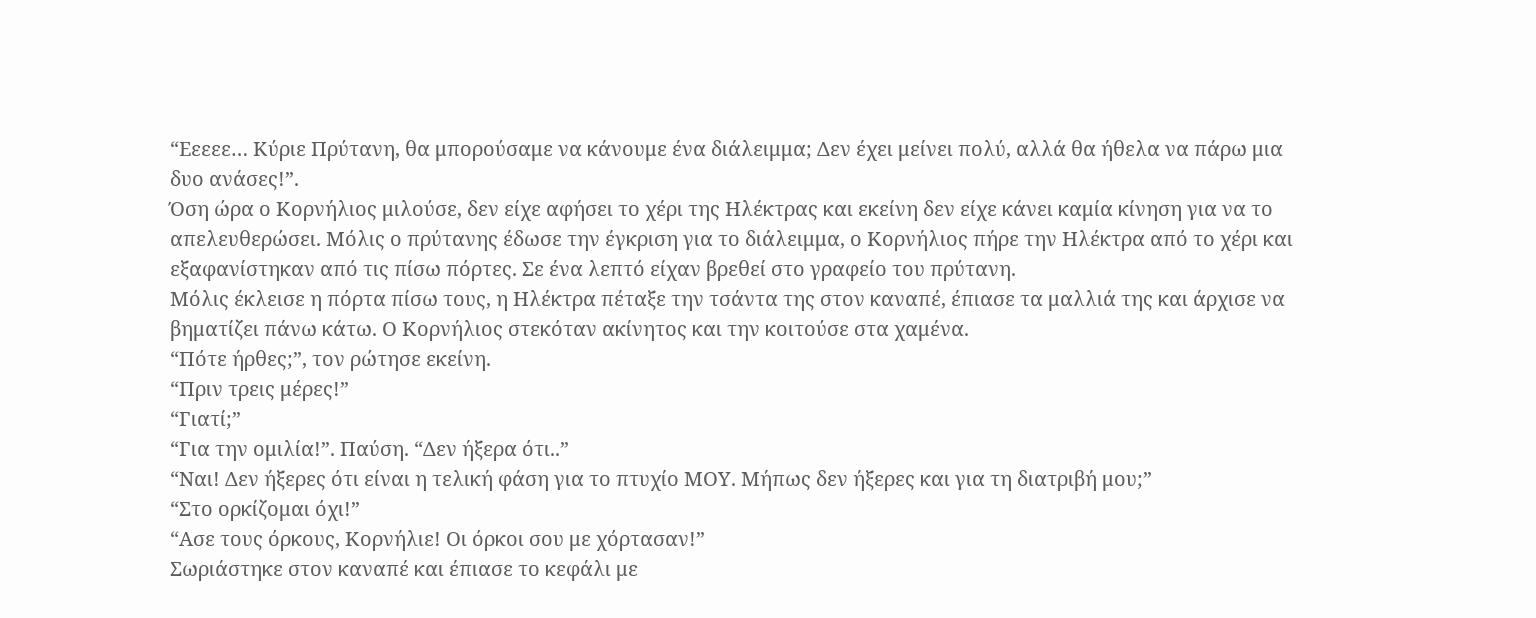“Εεεεε… Κύριε Πρύτανη, θα μπορούσαμε να κάνουμε ένα διάλειμμα; Δεν έχει μείνει πολύ, αλλά θα ήθελα να πάρω μια δυο ανάσες!”.
Όση ώρα ο Κορνήλιος μιλούσε, δεν είχε αφήσει το χέρι της Ηλέκτρας και εκείνη δεν είχε κάνει καμία κίνηση για να το απελευθερώσει. Μόλις ο πρύτανης έδωσε την έγκριση για το διάλειμμα, ο Κορνήλιος πήρε την Ηλέκτρα από το χέρι και εξαφανίστηκαν από τις πίσω πόρτες. Σε ένα λεπτό είχαν βρεθεί στο γραφείο του πρύτανη.
Μόλις έκλεισε η πόρτα πίσω τους, η Ηλέκτρα πέταξε την τσάντα της στον καναπέ, έπιασε τα μαλλιά της και άρχισε να βηματίζει πάνω κάτω. Ο Κορνήλιος στεκόταν ακίνητος και την κοιτούσε στα χαμένα.
“Πότε ήρθες;”, τον ρώτησε εκείνη.
“Πριν τρεις μέρες!”
“Γιατί;”
“Για την ομιλία!”. Παύση. “Δεν ήξερα ότι..”
“Ναι! Δεν ήξερες ότι είναι η τελική φάση για το πτυχίο ΜΟΥ. Μήπως δεν ήξερες και για τη διατριβή μου;”
“Στο ορκίζομαι όχι!”
“Ασε τους όρκους, Κορνήλιε! Οι όρκοι σου με χόρτασαν!”
Σωριάστηκε στον καναπέ και έπιασε το κεφάλι με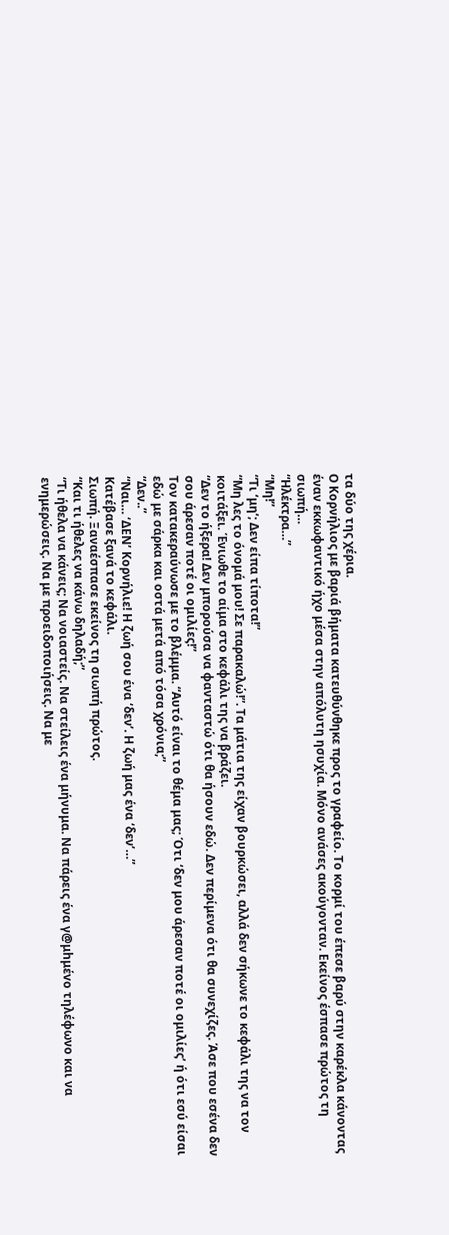τα δύο της χέρια.
Ο Κορνήλιος με βαριά βήματα κατευθύνθηκε προς το γραφείο. Το κορμί του έπεσε βαρύ στην καρέκλα κάνοντας έναν εκκωφαντικό ήχο μέσα στην απόλυτη ησυχία. Μόνο ανάσες ακούγονταν. Εκείνος έσπασε πρώτος τη σιωπή…
“Ηλέκτρα…”
“Μη!”
“Τι ‘μη’; Δεν είπα τίποτα!”
“Μη λες το όνομά μου! Σε παρακαλώ!”. Τα μάτια της είχαν βουρκώσει, αλλά δεν σήκωνε το κεφάλι της να τον κοιτάξει. Ένιωθε το αίμα στο κεφάλι της να βράζει.
“Δεν το ήξερα! Δεν μπορούσα να φανταστώ ότι θα ήσουν εδώ. Δεν περίμενα ότι θα συνεχίζες. Άσε που εσένα δεν σου άρεσαν ποτέ οι ομιλίες!”
Τον κατακεραύνωσε με το βλέμμα. “Αυτό είναι το θέμα μας; Ότι ‘δεν μου άρεσαν ποτέ οι ομιλίες’ ή ότι εσύ είσαι εδώ με σάρκα και οστά μετά από τόσα χρόνια;”
“Δεν..”
“Ναι… ‘ΔΕΝ’ Κορνήλιε! Η ζωή σου ένα ‘δεν’. Η ζωή μας ένα ‘δεν’…”
Κατέβασε ξανά το κεφάλι.
Σιωπή. Ξαναέσπασε εκείνος τη σιωπή πρώτος.
“Και τι ήθελες να κάνω δηλαδή;”
“Τι ήθελα να κάνεις; Να νοιαστείς. Να στείλεις ένα μήνυμα. Να πάρεις ένα γ@μhμέvo τηλέφωνο και να ενημερώσεις. Να με προειδοποιήσεις. Να με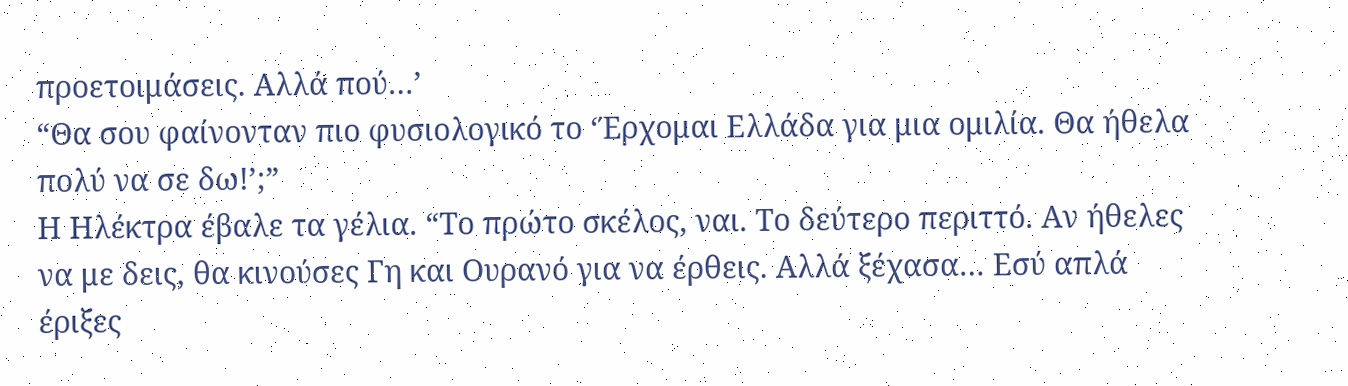προετοιμάσεις. Αλλά πού…’
“Θα σου φαίνονταν πιο φυσιολογικό το ‘Έρχομαι Ελλάδα για μια ομιλία. Θα ήθελα πολύ να σε δω!’;”
Η Ηλέκτρα έβαλε τα γέλια. “Το πρώτο σκέλος, ναι. Το δεύτερο περιττό. Αν ήθελες να με δεις, θα κινούσες Γη και Ουρανό για να έρθεις. Αλλά ξέχασα… Εσύ απλά έριξες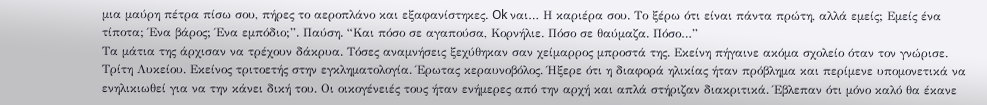μια μαύρη πέτρα πίσω σου, πήρες το αεροπλάνο και εξαφανίστηκες. Ok ναι… Η καριέρα σου. Το ξέρω ότι είναι πάντα πρώτη, αλλά εμείς; Εμείς ένα τίποτα; Ένα βάρος; Ένα εμπόδιο;”. Παύση. “Και πόσο σε αγαπούσα, Κορνήλιε. Πόσο σε θαύμαζα. Πόσο…”
Τα μάτια της άρχισαν να τρέχουν δάκρυα. Τόσες αναμνήσεις ξεχύθηκαν σαν χείμαρρος μπροστά της. Εκείνη πήγαινε ακόμα σχολείο όταν τον γνώρισε. Τρίτη Λυκείου. Εκείνος τριτοετής στην εγκληματολογία. Έρωτας κεραυνοβόλος. Ήξερε ότι η διαφορά ηλικίας ήταν πρόβλημα και περίμενε υπομονετικά να ενηλικιωθεί για να την κάνει δική του. Οι οικογένειές τους ήταν ενήμερες από την αρχή και απλά στήριζαν διακριτικά. Έβλεπαν ότι μόνο καλό θα έκανε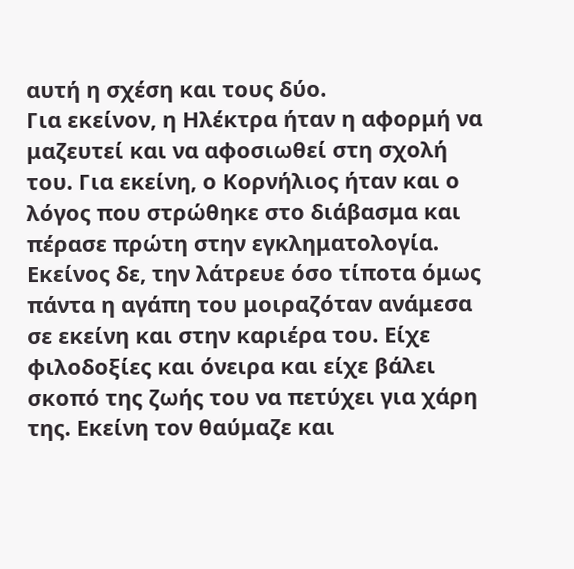αυτή η σχέση και τους δύο.
Για εκείνον, η Ηλέκτρα ήταν η αφορμή να μαζευτεί και να αφοσιωθεί στη σχολή του. Για εκείνη, ο Κορνήλιος ήταν και ο λόγος που στρώθηκε στο διάβασμα και πέρασε πρώτη στην εγκληματολογία. Εκείνος δε, την λάτρευε όσο τίποτα όμως πάντα η αγάπη του μοιραζόταν ανάμεσα σε εκείνη και στην καριέρα του. Είχε φιλοδοξίες και όνειρα και είχε βάλει σκοπό της ζωής του να πετύχει για χάρη της. Εκείνη τον θαύμαζε και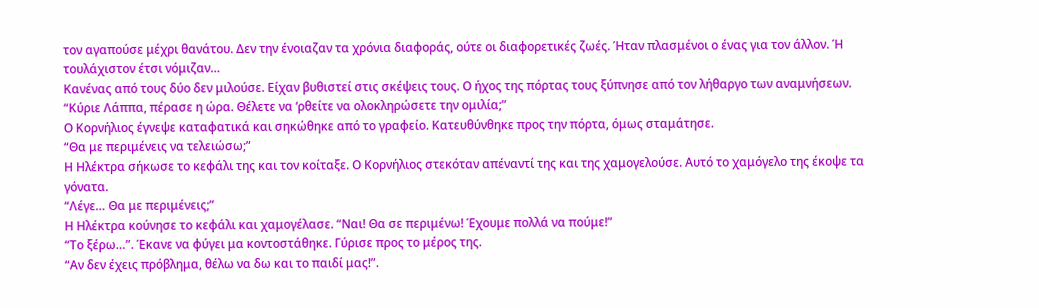τον αγαπούσε μέχρι θανάτου. Δεν την ένοιαζαν τα χρόνια διαφοράς, ούτε οι διαφορετικές ζωές. Ήταν πλασμένοι ο ένας για τον άλλον. Ή τουλάχιστον έτσι νόμιζαν…
Κανένας από τους δύο δεν μιλούσε. Είχαν βυθιστεί στις σκέψεις τους. Ο ήχος της πόρτας τους ξύπνησε από τον λήθαργο των αναμνήσεων.
“Κύριε Λάππα, πέρασε η ώρα. Θέλετε να ‘ρθείτε να ολοκληρώσετε την ομιλία;”
Ο Κορνήλιος έγνεψε καταφατικά και σηκώθηκε από το γραφείο. Κατευθύνθηκε προς την πόρτα, όμως σταμάτησε.
“Θα με περιμένεις να τελειώσω;”
Η Ηλέκτρα σήκωσε το κεφάλι της και τον κοίταξε. Ο Κορνήλιος στεκόταν απέναντί της και της χαμογελούσε. Αυτό το χαμόγελο της έκοψε τα γόνατα.
“Λέγε… Θα με περιμένεις;”
Η Ηλέκτρα κούνησε το κεφάλι και χαμογέλασε. “Ναι! Θα σε περιμένω! Έχουμε πολλά να πούμε!”
“Το ξέρω…”. Έκανε να φύγει μα κοντοστάθηκε. Γύρισε προς το μέρος της.
“Αν δεν έχεις πρόβλημα, θέλω να δω και το παιδί μας!”.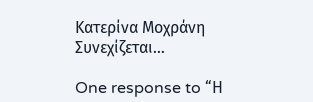Κατερίνα Μοχράνη
Συνεχίζεται…

One response to “Η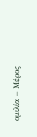ομιλία – Μέρος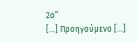2ο”
[…] Προηγούμενο […]